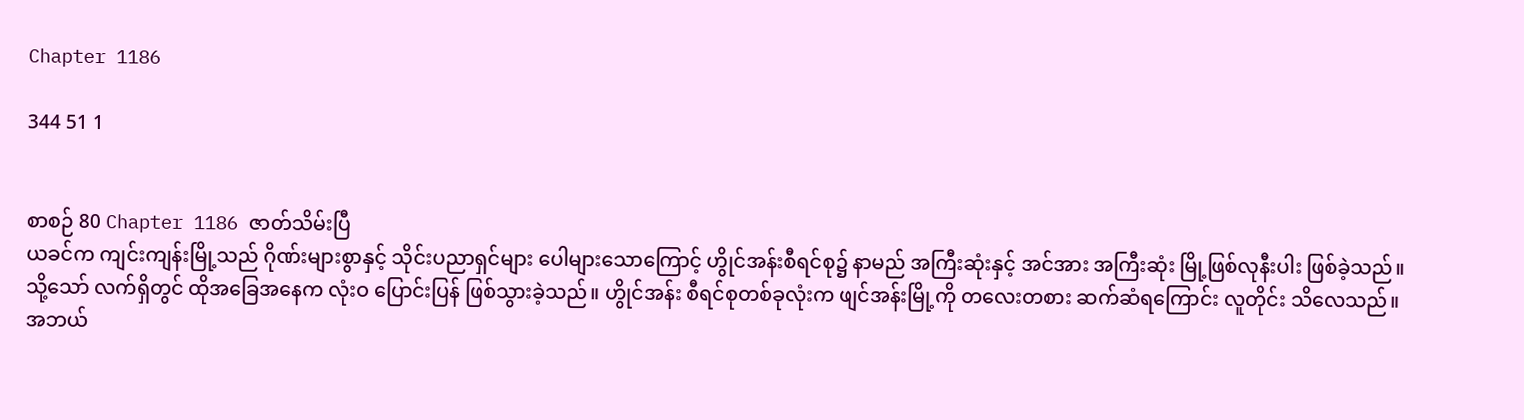Chapter 1186

344 51 1


စာစဉ် 80 Chapter 1186 ဇာတ်သိမ်းပြီ
ယခင်က ကျင်းကျန်းမြို့သည် ဂိုဏ်းများစွာနှင့် သိုင်းပညာရှင်များ ပေါများသောကြောင့် ဟွိုင်အန်းစီရင်စု၌ နာမည် အကြီးဆုံးနှင့် အင်အား အကြီးဆုံး မြို့ဖြစ်လုနီးပါး ဖြစ်ခဲ့သည်။
သို့သော် လက်ရှိတွင် ထိုအခြေအနေက လုံးဝ ပြောင်းပြန် ဖြစ်သွားခဲ့သည်။ ဟွိုင်အန်း စီရင်စုတစ်ခုလုံးက ဖျင်အန်းမြို့ကို တလေးတစား ဆက်ဆံရကြောင်း လူတိုင်း သိလေသည်။
အဘယ်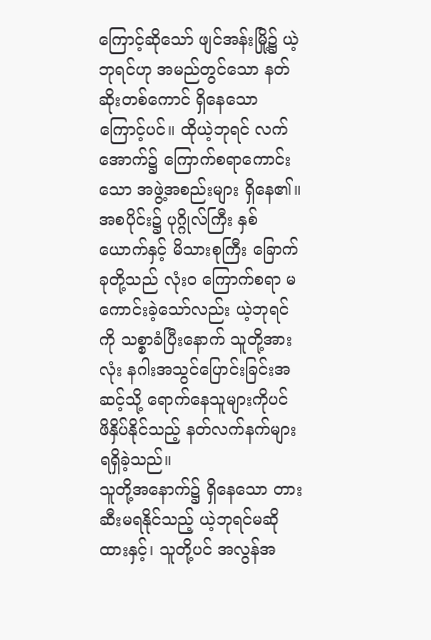ကြောင့်ဆိုသော် ဖျင်အန်းမြို့၌ ယဲ့ဘုရင်ဟု အမည်တွင်သော နတ်ဆိုးတစ်ကောင် ရှိနေသောကြောင့်ပင်။ ထိုယဲ့ဘုရင် လက်အောက်၌ ကြောက်စရာကောင်းသော အဖွဲ့အစည်းများ ရှိနေ၏။
အစပိုင်း၌ ပုဂ္ဂိုလ်ကြီး နှစ်ယောက်နှင့် မိသားစုကြီး ခြောက်ခုတို့သည် လုံးဝ ကြောက်စရာ မကောင်းခဲ့သော်လည်း ယဲ့ဘုရင်ကို သစ္စာခံပြီးနောက် သူတို့အားလုံး နဂါးအသွင်ပြောင်းခြင်းအဆင့်သို့ ရောက်နေသူများကိုပင် ဖိနှိပ်နိုင်သည့် နတ်လက်နက်များ ရရှိခဲ့သည်။
သူတို့အနောက်၌ ရှိနေသော တားဆီးမရနိုင်သည့် ယဲ့ဘုရင်မဆိုထားနှင့်၊ သူတို့ပင် အလွန်အ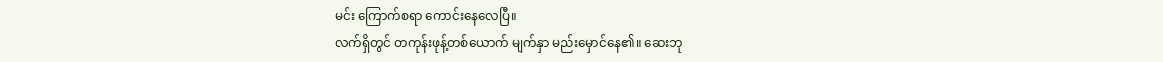မင်း ကြောက်စရာ ကောင်းနေလေပြီ။
လက်ရှိတွင် တကုန်းဖုန့်တစ်ယောက် မျက်နှာ မည်းမှောင်နေ၏။ ဆေးဘု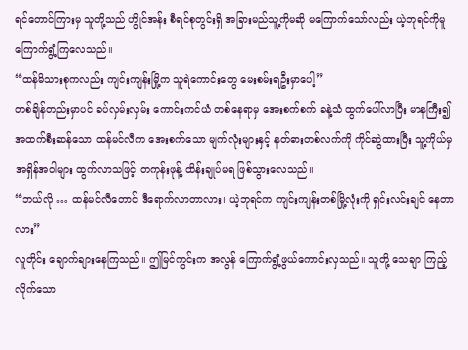ရင်တောင်ကြားမှ သူတို့သည် ဟွိုင်အန်း စီရင်စုတွင်းရှိ အခြားမည်သူ့ကိုမဆို မကြောက်သော်လည်း ယဲ့ဘုရင်ကိုမူ ကြောက်ရွံ့ကြလေသည်။
“ထန်မိသားစုကလည်း ကျင်းကျန်းမြို့က သူရဲကောင်းတွေ မေးစမ်းရဦးမှာပေါ့”
တစ်ချိန်တည်းမှာပင် ခပ်လှမ်းလှမ်း ကောင်းကင်ယံ တစ်နေရာမှ အေးစက်စက် ခနဲ့သံ ထွက်ပေါ်လာပြီး မာနကြီး၍ အထက်စီးဆန်သော ထန်မင်လီက အေးစက်သော မျက်လုံးများနှင့် နတ်ဓားတစ်လက်ကို ကိုင်ဆွဲထားပြီး သူ့ကိုယ်မှ အရှိန်အဝါများ ထွက်လာသဖြင့် တကုန်းဖုန့် ထိန်းချုပ်မရ ဖြစ်သွားလေသည်။
“ဘယ်လို … ထန်မင်လီတောင် ဒီရောက်လာတာလား၊ ယဲ့ဘုရင်က ကျင်းကျန်းတစ်မြို့လုံးကို ရှင်းလင်းချင် နေတာလား”
လူတိုင်း ချောက်ချားနေကြသည်။ ဤမြင်ကွင်းက အလွန် ကြောက်ရွံ့ဖွယ်ကောင်းလှသည်။ သူတို့ သေချာ ကြည့်လိုက်သော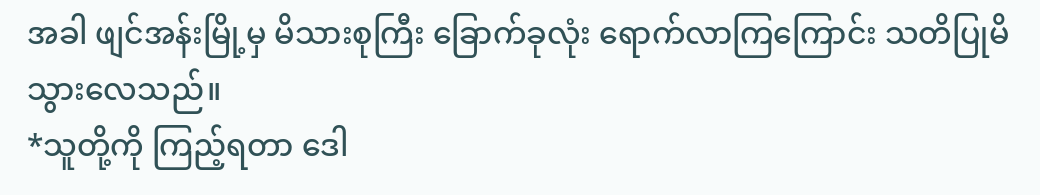အခါ ဖျင်အန်းမြို့မှ မိသားစုကြီး ခြောက်ခုလုံး ရောက်လာကြကြောင်း သတိပြုမိသွားလေသည်။
*သူတို့ကို ကြည့်ရတာ ဒေါ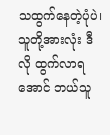သထွက်နေတဲ့ပုံပဲ၊ သူတို့အားလုံး ဒီလို ထွက်လာရအောင် ဘယ်သူ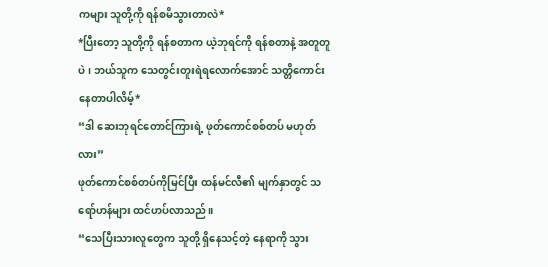ကများ သူတို့ကို ရန်စမိသွားတာလဲ*
*ပြီးတော့ သူတို့ကို ရန်စတာက ယဲ့ဘုရင်ကို ရန်စတာနဲ့ အတူတူပဲ၊ ဘယ်သူက သေတွင်းတူးရဲရလောက်အောင် သတ္တိကောင်းနေတာပါလိမ့်*
“ဒါ ဆေးဘုရင်တောင်ကြားရဲ့ ဖုတ်ကောင်စစ်တပ် မဟုတ်လား”
ဖုတ်ကောင်စစ်တပ်ကိုမြင်ပြီး ထန်မင်လီ၏ မျက်နှာတွင် သရော်ဟန်များ ထင်ဟပ်လာသည်။
“သေပြီးသားလူတွေက သူတို့ ရှိနေသင့်တဲ့ နေရာကို သွား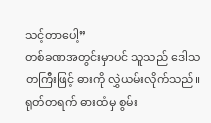သင့်တာပေါ့”
တစ်ခဏအတွင်းမှာပင် သူသည် ဒေါသတကြီးဖြင့် ဓားကို လွှဲယမ်းလိုက်သည်။ ရုတ်တရက် ဓားထံမှ စွမ်း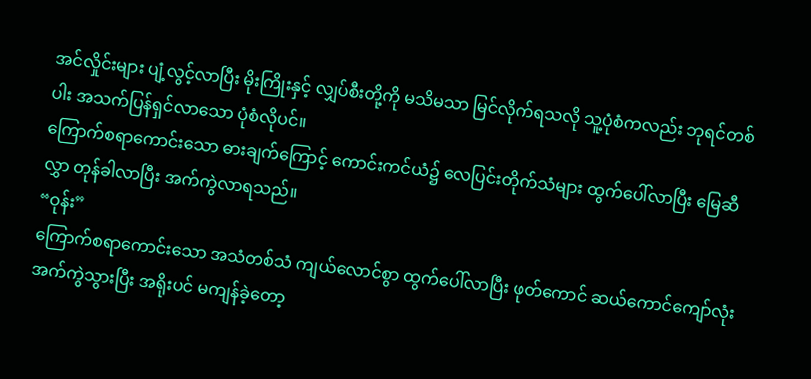အင်လှိုင်းများ ပျံ့လွင့်လာပြီး မိုးကြိုးနှင့် လျှပ်စီးတို့ကို မသိမသာ မြင်လိုက်ရသလို သူ့ပုံစံကလည်း ဘုရင်တစ်ပါး အသက်ပြန်ရှင်လာသော ပုံစံလိုပင်။
ကြောက်စရာကောင်းသော ဓားချက်ကြောင့် ကောင်းကင်ယံ၌ လေပြင်းတိုက်သံများ ထွက်ပေါ်လာပြီး မြေဆီလွှာ တုန်ခါလာပြီး အက်ကွဲလာရသည်။
“ဝုန်း”
ကြောက်စရာကောင်းသော အသံတစ်သံ ကျယ်လောင်စွာ ထွက်ပေါ်လာပြီး ဖုတ်ကောင် ဆယ်ကောင်ကျော်လုံး အက်ကွဲသွားပြီး အရိုးပင် မကျန်ခဲ့တော့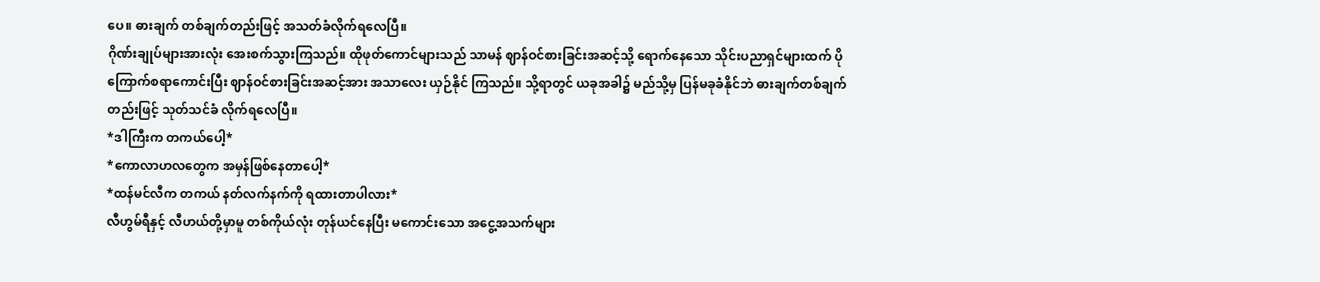ပေ။ ဓားချက် တစ်ချက်တည်းဖြင့် အသတ်ခံလိုက်ရလေပြီ။
ဂိုဏ်းချုပ်များအားလုံး အေးစက်သွားကြသည်။ ထိုဖုတ်ကောင်များသည် သာမန် ဈာန်ဝင်စားခြင်းအဆင့်သို့ ရောက်နေသော သိုင်းပညာရှင်များထက် ပိုကြောက်စရာကောင်းပြီး ဈာန်ဝင်စားခြင်းအဆင့်အား အသာလေး ယှဉ်နိုင် ကြသည်။ သို့ရာတွင် ယခုအခါ၌ မည်သို့မှ ပြန်မခုခံနိုင်ဘဲ ဓားချက်တစ်ချက်တည်းဖြင့် သုတ်သင်ခံ လိုက်ရလေပြီ။
*ဒါကြီးက တကယ်ပေါ့*
*ကောလာဟလတွေက အမှန်ဖြစ်နေတာပေါ့*
*ထန်မင်လီက တကယ် နတ်လက်နက်ကို ရထားတာပါလား*
လီဟွမ်ရီနှင့် လီဟယ်တို့မှာမူ တစ်ကိုယ်လုံး တုန်ယင်နေပြီး မကောင်းသော အငွေ့အသက်များ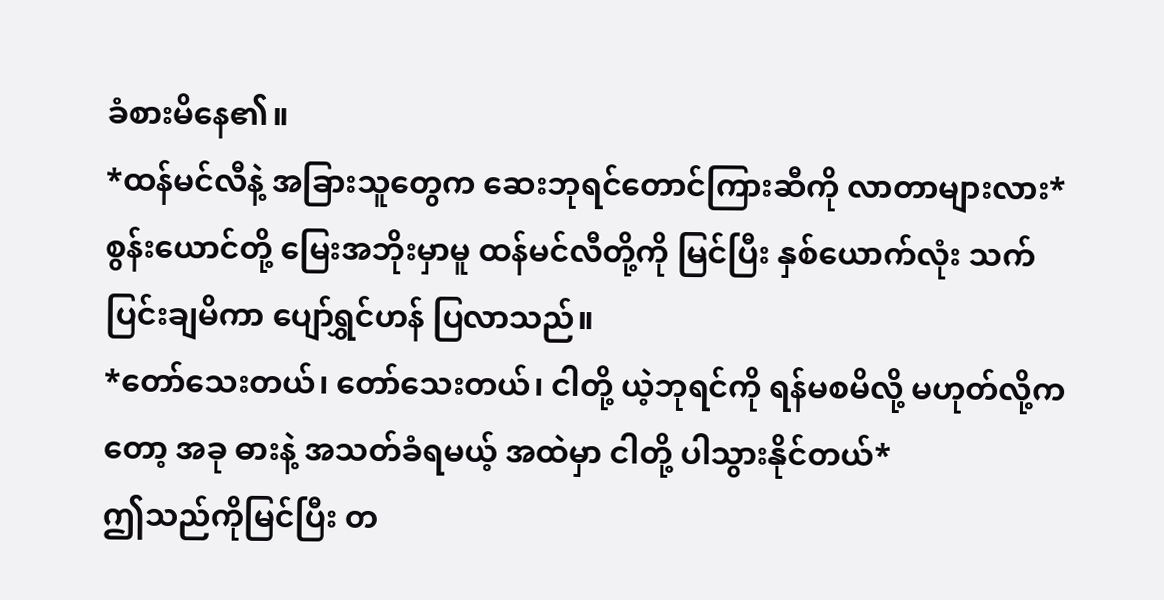ခံစားမိနေ၏။
*ထန်မင်လီနဲ့ အခြားသူတွေက ဆေးဘုရင်တောင်ကြားဆီကို လာတာများလား*
စွန်းယောင်တို့ မြေးအဘိုးမှာမူ ထန်မင်လီတို့ကို မြင်ပြီး နှစ်ယောက်လုံး သက်ပြင်းချမိကာ ပျော်ရွှင်ဟန် ပြလာသည်။
*တော်သေးတယ်၊ တော်သေးတယ်၊ ငါတို့ ယဲ့ဘုရင်ကို ရန်မစမိလို့ မဟုတ်လို့ကတော့ အခု ဓားနဲ့ အသတ်ခံရမယ့် အထဲမှာ ငါတို့ ပါသွားနိုင်တယ်*
ဤသည်ကိုမြင်ပြီး တ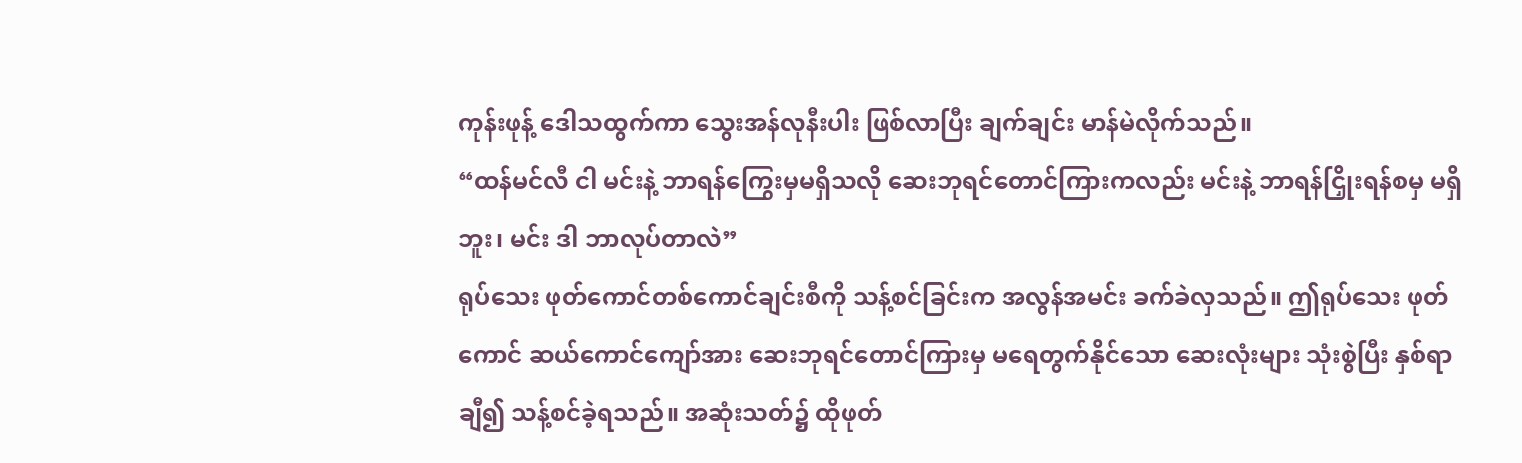ကုန်းဖုန့် ဒေါသထွက်ကာ သွေးအန်လုနီးပါး ဖြစ်လာပြီး ချက်ချင်း မာန်မဲလိုက်သည်။
“ထန်မင်လီ ငါ မင်းနဲ့ ဘာရန်ကြွေးမှမရှိသလို ဆေးဘုရင်တောင်ကြားကလည်း မင်းနဲ့ ဘာရန်ငြှိုးရန်စမှ မရှိဘူး၊ မင်း ဒါ ဘာလုပ်တာလဲ”
ရုပ်သေး ဖုတ်ကောင်တစ်ကောင်ချင်းစီကို သန့်စင်ခြင်းက အလွန်အမင်း ခက်ခဲလှသည်။ ဤရုပ်သေး ဖုတ်ကောင် ဆယ်ကောင်ကျော်အား ဆေးဘုရင်တောင်ကြားမှ မရေတွက်နိုင်သော ဆေးလုံးများ သုံးစွဲပြီး နှစ်ရာချီ၍ သန့်စင်ခဲ့ရသည်။ အဆုံးသတ်၌ ထိုဖုတ်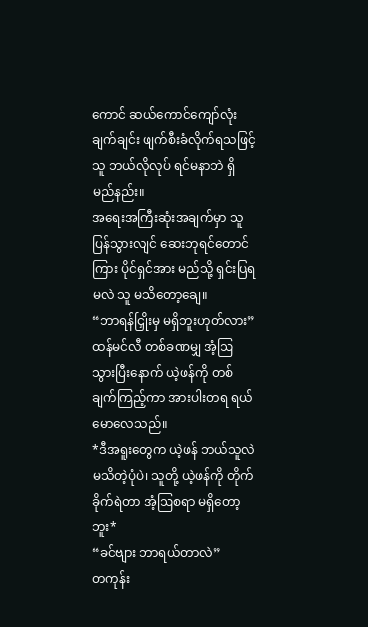ကောင် ဆယ်ကောင်ကျော်လုံး ချက်ချင်း ဖျက်စီးခံလိုက်ရသဖြင့် သူ ဘယ်လိုလုပ် ရင်မနာဘဲ ရှိမည်နည်း။
အရေးအကြီးဆုံးအချက်မှာ သူ ပြန်သွားလျင် ဆေးဘုရင်တောင်ကြား ပိုင်ရှင်အား မည်သို့ ရှင်းပြရမလဲ သူ မသိတော့ချေ။
“ဘာရန်ငြှိုးမှ မရှိဘူးဟုတ်လား”
ထန်မင်လီ တစ်ခဏမျှ အံ့ဩသွားပြီးနောက် ယဲ့ဖန်ကို တစ်ချက်ကြည့်ကာ အားပါးတရ ရယ်မောလေသည်။
*ဒီအရူးတွေက ယဲ့ဖန် ဘယ်သူလဲ မသိတဲ့ပုံပဲ၊ သူတို့ ယဲ့ဖန်ကို တိုက်ခိုက်ရဲတာ အံ့ဩစရာ မရှိတော့ဘူး*
“ခင်ဗျား ဘာရယ်တာလဲ”
တကုန်း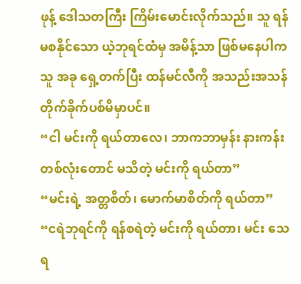ဖုန့် ဒေါသတကြီး ကြိမ်းမောင်းလိုက်သည်။ သူ ရန်မစနိုင်သော ယဲ့ဘုရင်ထံမှ အမိန့်သာ ဖြစ်မနေပါက သူ အခု ရှေ့တက်ပြီး ထန်မင်လီကို အသည်းအသန် တိုက်ခိုက်ပစ်မိမှာပင်။
“ငါ မင်းကို ရယ်တာလေ၊ ဘာကဘာမှန်း နားကန်းတစ်လုံးတောင် မသိတဲ့ မင်းကို ရယ်တာ”
“မင်းရဲ့ အတ္တစိတ်၊ မောက်မာစိတ်ကို ရယ်တာ”
“ငရဲဘုရင်ကို ရန်စရဲတဲ့ မင်းကို ရယ်တာ၊ မင်း သေရ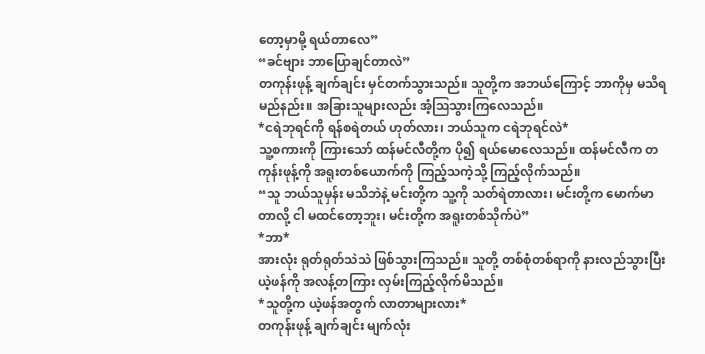တော့မှာမို့ ရယ်တာလေ”
“ခင်ဗျား ဘာပြောချင်တာလဲ”
တကုန်းဖုန့် ချက်ချင်း မှင်တက်သွားသည်။ သူတို့က အဘယ်ကြောင့် ဘာကိုမှ မသိရမည်နည်း။ အခြားသူများလည်း အံ့ဩသွားကြလေသည်။
*ငရဲဘုရင်ကို ရန်စရဲတယ် ဟုတ်လား၊ ဘယ်သူက ငရဲဘုရင်လဲ*
သူ့စကားကို ကြားသော် ထန်မင်လီတို့က ပို၍ ရယ်မောလေသည်။ ထန်မင်လီက တကုန်းဖုန့်ကို အရူးတစ်ယောက်ကို ကြည့်သကဲ့သို့ ကြည့်လိုက်သည်။
“သူ ဘယ်သူမှန်း မသိဘဲနဲ့ မင်းတို့က သူ့ကို သတ်ရဲတာလား၊ မင်းတို့က မောက်မာတာလို့ ငါ မထင်တော့ဘူး၊ မင်းတို့က အရူးတစ်သိုက်ပဲ”
*ဘာ*
အားလုံး ရုတ်ရုတ်သဲသဲ ဖြစ်သွားကြသည်။ သူတို့ တစ်စုံတစ်ရာကို နားလည်သွားပြီး ယဲ့ဖန်ကို အလန့်တကြား လှမ်းကြည့်လိုက်မိသည်။
*သူတို့က ယဲ့ဖန်အတွက် လာတာများလား*
တကုန်းဖုန့် ချက်ချင်း မျက်လုံး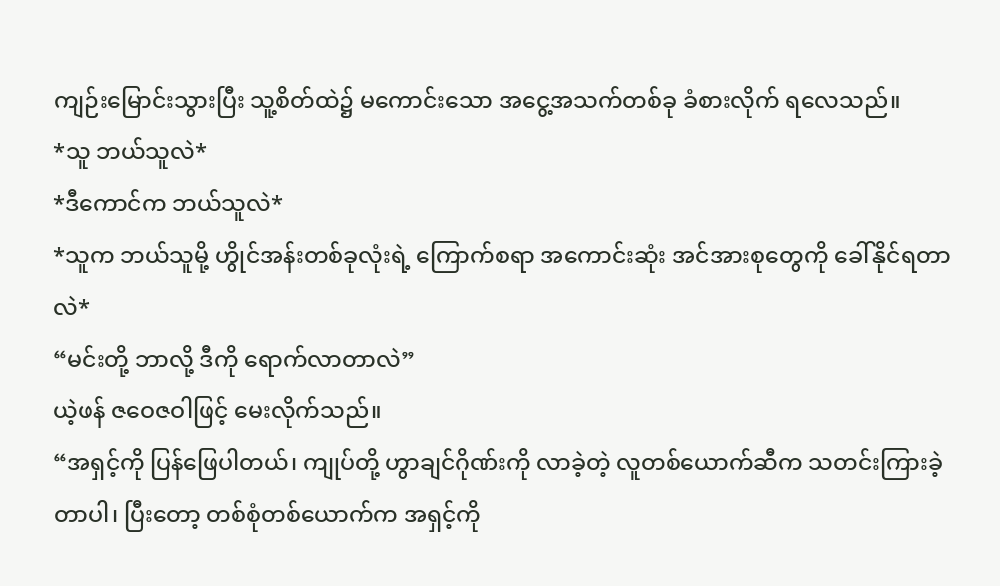ကျဉ်းမြောင်းသွားပြီး သူ့စိတ်ထဲ၌ မကောင်းသော အငွေ့အသက်တစ်ခု ခံစားလိုက် ရလေသည်။
*သူ ဘယ်သူလဲ*
*ဒီကောင်က ဘယ်သူလဲ*
*သူက ဘယ်သူမို့ ဟွိုင်အန်းတစ်ခုလုံးရဲ့ ကြောက်စရာ အကောင်းဆုံး အင်အားစုတွေကို ခေါ်နိုင်ရတာလဲ*
“မင်းတို့ ဘာလို့ ဒီကို ရောက်လာတာလဲ”
ယဲ့ဖန် ဇဝေဇဝါဖြင့် မေးလိုက်သည်။
“အရှင့်ကို ပြန်ဖြေပါတယ်၊ ကျုပ်တို့ ဟွာချင်ဂိုဏ်းကို လာခဲ့တဲ့ လူတစ်ယောက်ဆီက သတင်းကြားခဲ့တာပါ၊ ပြီးတော့ တစ်စုံတစ်ယောက်က အရှင့်ကို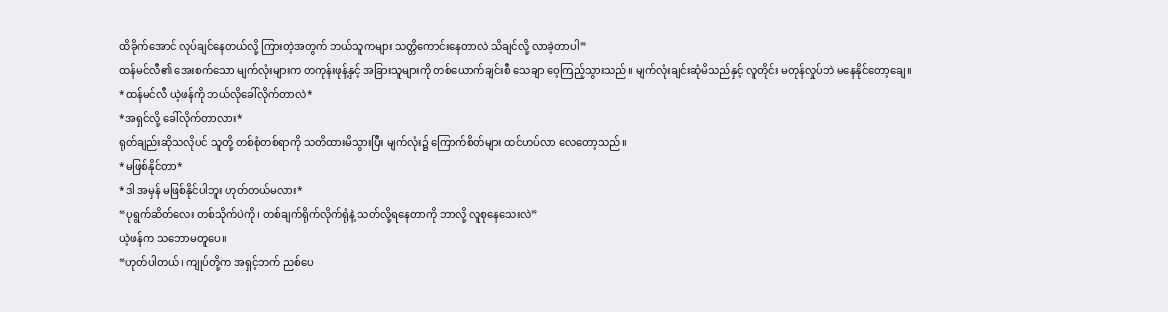ထိခိုက်အောင် လုပ်ချင်နေတယ်လို့ ကြားတဲ့အတွက် ဘယ်သူကများ သတ္တိကောင်းနေတာလဲ သိချင်လို့ လာခဲ့တာပါ”
ထန်မင်လီ၏ အေးစက်သော မျက်လုံးများက တကုန်းဖုန့်နှင့် အခြားသူများကို တစ်ယောက်ချင်းစီ သေချာ ဝေ့ကြည့်သွားသည်။ မျက်လုံးချင်းဆုံမိသည်နှင့် လူတိုင်း မတုန်လှုပ်ဘဲ မနေနိုင်တော့ချေ။
*ထန်မင်လီ ယဲ့ဖန်ကို ဘယ်လိုခေါ်လိုက်တာလဲ*
*အရှင်လို့ ခေါ်လိုက်တာလား*
ရုတ်ချည်းဆိုသလိုပင် သူတို့ တစ်စုံတစ်ရာကို သတိထားမိသွားပြီး မျက်လုံး၌ ကြောက်စိတ်များ ထင်ဟပ်လာ လေတော့သည်။
*မဖြစ်နိုင်တာ*
*ဒါ အမှန် မဖြစ်နိုင်ပါဘူး ဟုတ်တယ်မလား*
“ပုရွက်ဆိတ်လေး တစ်သိုက်ပဲကို၊ တစ်ချက်ရိုက်လိုက်ရုံနဲ့ သတ်လို့ရနေတာကို ဘာလို့ လူစုနေသေးလဲ”
ယဲ့ဖန်က သဘောမတူပေ။
“ဟုတ်ပါတယ်၊ ကျုပ်တို့က အရှင့်ဘက် ညစ်ပေ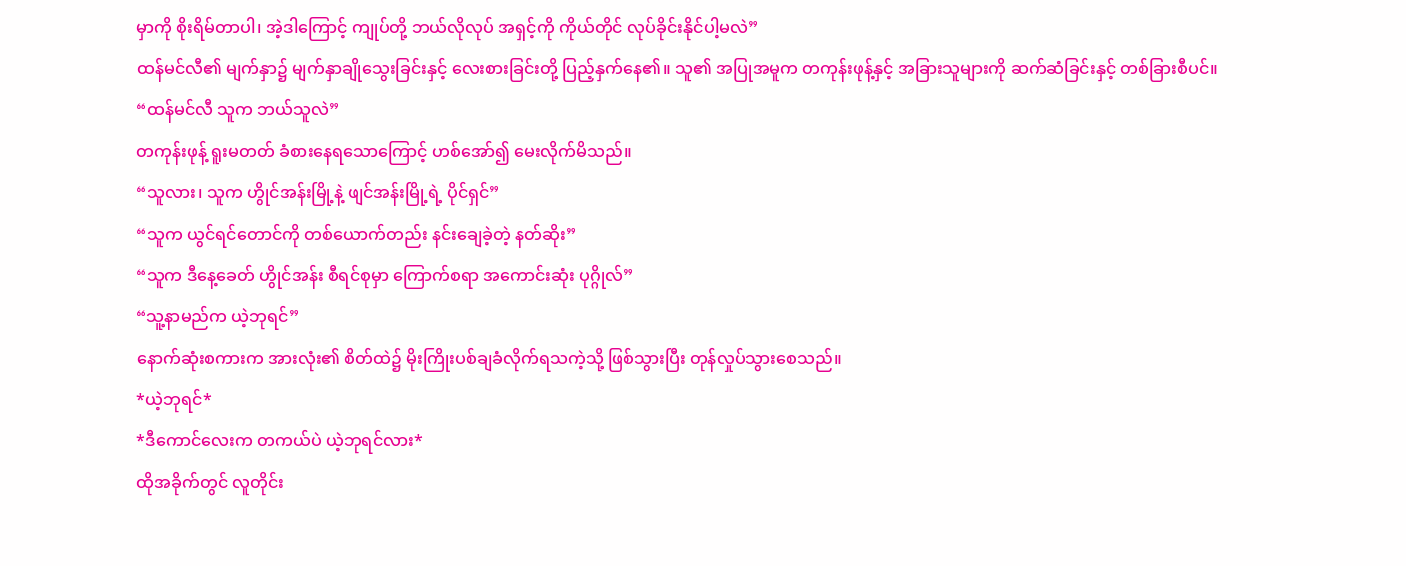မှာကို စိုးရိမ်တာပါ၊ အဲ့ဒါကြောင့် ကျုပ်တို့ ဘယ်လိုလုပ် အရှင့်ကို ကိုယ်တိုင် လုပ်ခိုင်းနိုင်ပါ့မလဲ”
ထန်မင်လီ၏ မျက်နှာ၌ မျက်နှာချိုသွေးခြင်းနှင့် လေးစားခြင်းတို့ ပြည့်နှက်နေ၏။ သူ၏ အပြုအမူက တကုန်းဖုန့်နှင့် အခြားသူများကို ဆက်ဆံခြင်းနှင့် တစ်ခြားစီပင်။
“ထန်မင်လီ သူက ဘယ်သူလဲ”
တကုန်းဖုန့် ရူးမတတ် ခံစားနေရသောကြောင့် ဟစ်အော်၍ မေးလိုက်မိသည်။
“သူလား၊ သူက ဟွိုင်အန်းမြို့နဲ့ ဖျင်အန်းမြို့ရဲ့ ပိုင်ရှင်”
“သူက ယွင်ရင်တောင်ကို တစ်ယောက်တည်း နင်းချေခဲ့တဲ့ နတ်ဆိုး”
“သူက ဒီနေ့ခေတ် ဟွိုင်အန်း စီရင်စုမှာ ကြောက်စရာ အကောင်းဆုံး ပုဂ္ဂိုလ်”
“သူ့နာမည်က ယဲ့ဘုရင်”
နောက်ဆုံးစကားက အားလုံး၏ စိတ်ထဲ၌ မိုးကြိုးပစ်ချခံလိုက်ရသကဲ့သို့ ဖြစ်သွားပြီး တုန်လှုပ်သွားစေသည်။
*ယဲ့ဘုရင်*
*ဒီကောင်လေးက တကယ်ပဲ ယဲ့ဘုရင်လား*
ထိုအခိုက်တွင် လူတိုင်း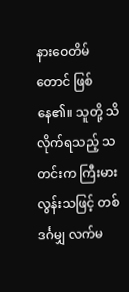နားဝေတိမ်တောင် ဖြစ်နေ၏။ သူတို့ သိလိုက်ရသည့် သတင်းက ကြီးမားလွန်းသဖြင့် တစ်ဒင်္ဂမျှ လက်မ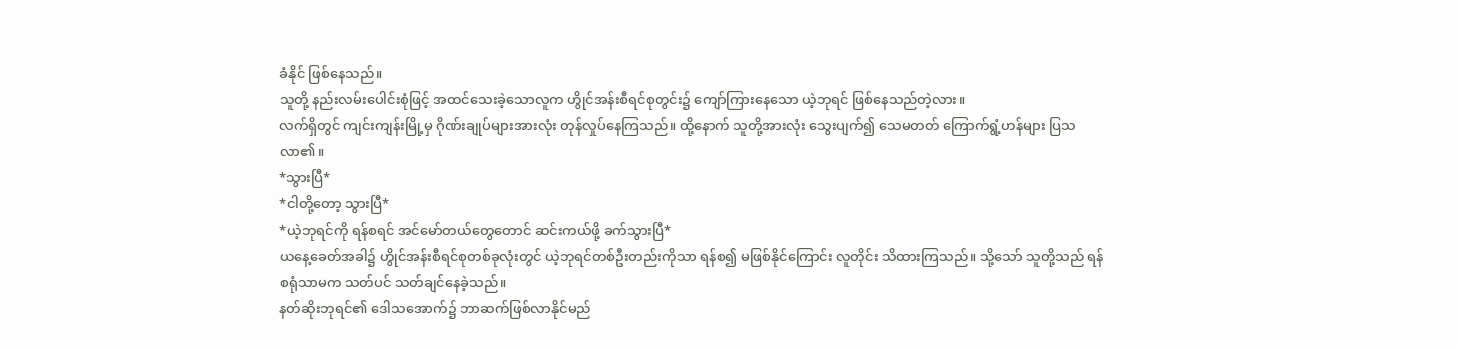ခံနိုင် ဖြစ်နေသည်။
သူတို့ နည်းလမ်းပေါင်းစုံဖြင့် အထင်သေးခဲ့သောလူက ဟွိုင်အန်းစီရင်စုတွင်း၌ ကျော်ကြားနေသော ယဲ့ဘုရင် ဖြစ်နေသည်တဲ့လား။
လက်ရှိတွင် ကျင်းကျန်းမြို့မှ ဂိုဏ်းချုပ်များအားလုံး တုန်လှုပ်နေကြသည်။ ထို့နောက် သူတို့အားလုံး သွေးပျက်၍ သေမတတ် ကြောက်ရွံ့ဟန်များ ပြသလာ၏။
*သွားပြီ*
*ငါတို့တော့ သွားပြီ*
*ယဲ့ဘုရင်ကို ရန်စရင် အင်မော်တယ်တွေတောင် ဆင်းကယ်ဖို့ ခက်သွားပြီ*
ယနေ့ခေတ်အခါ၌ ဟွိုင်အန်းစီရင်စုတစ်ခုလုံးတွင် ယဲ့ဘုရင်တစ်ဦးတည်းကိုသာ ရန်စ၍ မဖြစ်နိုင်ကြောင်း လူတိုင်း သိထားကြသည်။ သို့သော် သူတို့သည် ရန်စရုံသာမက သတ်ပင် သတ်ချင်နေခဲ့သည်။
နတ်ဆိုးဘုရင်၏ ဒေါသအောက်၌ ဘာဆက်ဖြစ်လာနိုင်မည်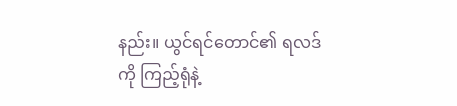နည်း။ ယွင်ရင်တောင်၏ ရလဒ်ကို ကြည့်ရုံနဲ့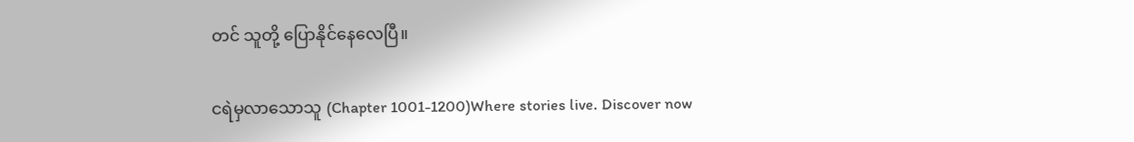တင် သူတို့ ပြောနိုင်နေလေပြီ။

ငရဲမှလာသောသူ (Chapter 1001-1200)Where stories live. Discover now